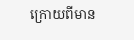ក្រោយពីមាន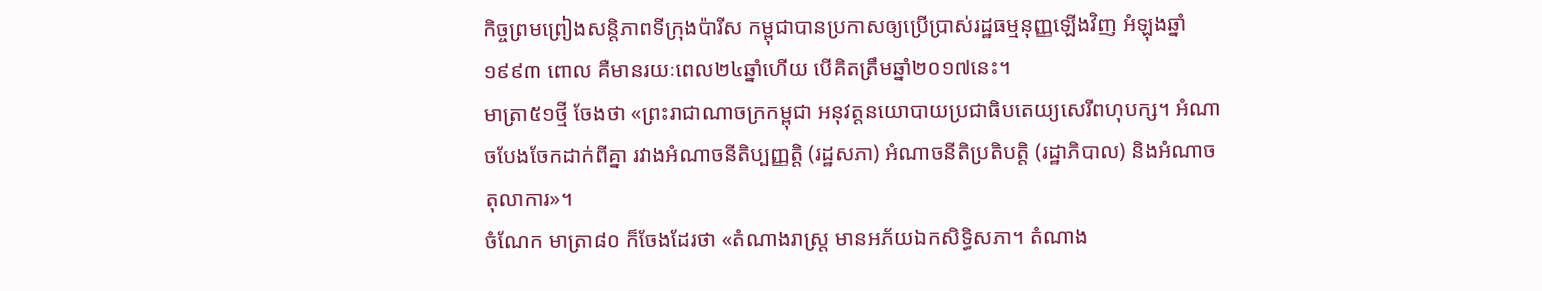កិច្ចព្រមព្រៀងសន្តិភាពទីក្រុងប៉ារីស កម្ពុជាបានប្រកាសឲ្យប្រើប្រាស់រដ្ឋធម្មនុញ្ញឡើងវិញ អំឡុងឆ្នាំ១៩៩៣ ពោល គឺមានរយៈពេល២៤ឆ្នាំហើយ បើគិតត្រឹមឆ្នាំ២០១៧នេះ។
មាត្រា៥១ថ្មី ចែងថា «ព្រះរាជាណាចក្រកម្ពុជា អនុវត្តនយោបាយប្រជាធិបតេយ្យសេរីពហុបក្ស។ អំណាចបែងចែកដាក់ពីគ្នា រវាងអំណាចនីតិប្បញ្ញត្តិ (រដ្ឋសភា) អំណាចនីតិប្រតិបត្តិ (រដ្ឋាភិបាល) និងអំណាចតុលាការ»។
ចំណែក មាត្រា៨០ ក៏ចែងដែរថា «តំណាងរាស្ត្រ មានអភ័យឯកសិទ្ធិសភា។ តំណាង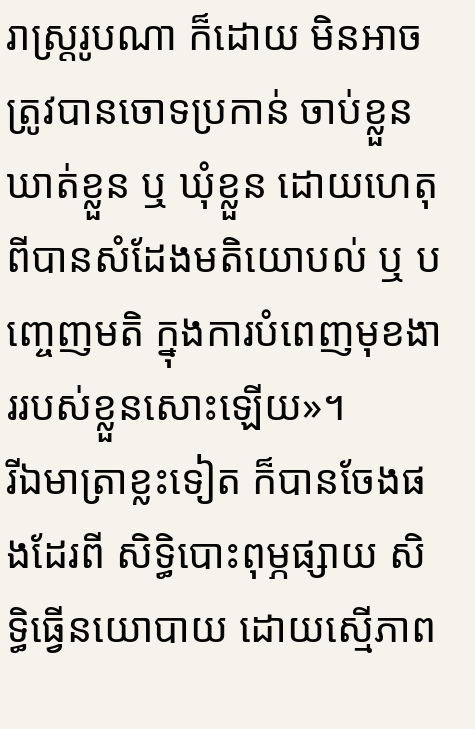រាស្ត្ររូបណា ក៏ដោយ មិនអាចត្រូវបានចោទប្រកាន់ ចាប់ខ្លួន ឃាត់ខ្លួន ឬ ឃុំខ្លួន ដោយហេតុពីបានសំដែងមតិយោបល់ ឬ បញ្ចេញមតិ ក្នុងការបំពេញមុខងាររបស់ខ្លួនសោះឡើយ»។
រីឯមាត្រាខ្លះទៀត ក៏បានចែងផងដែរពី សិទ្ធិបោះពុម្ភផ្សាយ សិទ្ធិធ្វើនយោបាយ ដោយស្មើភាព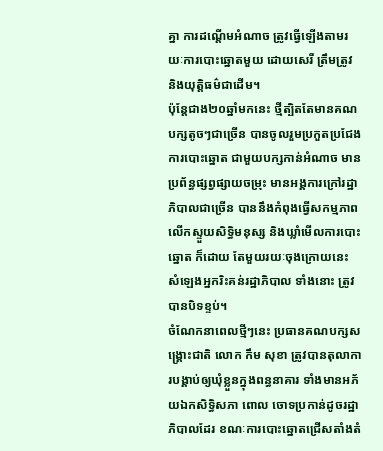គ្នា ការដណ្តើមអំណាច ត្រូវធ្វើឡើងតាមរយៈការបោះឆ្នោតមួយ ដោយសេរី ត្រឹមត្រូវ និងយុត្តិធម៌ជាដើម។
ប៉ុន្តែជាង២០ឆ្នាំមកនេះ ថ្មីត្បិតតែមានគណបក្សតូចៗជាច្រើន បានចូលរួមប្រកួតប្រជែងការបោះឆ្នោត ជាមួយបក្សកាន់អំណាច មានប្រព័ន្ធផ្សព្វផ្សាយចម្រុះ មានអង្គការក្រៅរដ្ឋាភិបាលជាច្រើន បាននឹងកំពុងធ្វើសកម្មភាពលើកស្ទួយសិទ្ធិមនុស្ស និងឃ្លាំមើលការបោះឆ្នោត ក៏ដោយ តែមួយរយៈចុងក្រោយនេះ សំឡេងអ្នករិះគន់រដ្ឋាភិបាល ទាំងនោះ ត្រូវបានបិទខ្ទប់។
ចំណែកនាពេលថ្មីៗនេះ ប្រធានគណបក្សសង្គ្រោះជាតិ លោក កឹម សុខា ត្រូវបានតុលាការបង្គាប់ឲ្យឃុំខ្លួនក្នុងពន្ធនាគារ ទាំងមានអភ័យឯកសិទ្ធិសភា ពោល ចោទប្រកាន់ដូចរដ្ឋាភិបាលដែរ ខណៈការបោះឆ្នោតជ្រើសតាំងតំ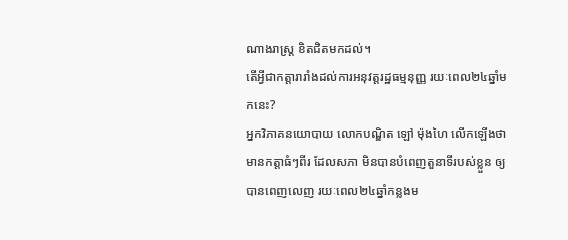ណាងរាស្ត្រ ខិតជិតមកដល់។
តើអ្វីជាកត្តារារាំងដល់ការអនុវត្តរដ្ឋធម្មនុញ្ញ រយៈពេល២៤ឆ្នាំមកនេះ?
អ្នកវិភាគនយោបាយ លោកបណ្ឌិត ឡៅ ម៉ុងហៃ លើកឡើងថា មានកត្តាធំៗពីរ ដែលសភា មិនបានបំពេញតួនាទីរបស់ខ្លួន ឲ្យបានពេញលេញ រយៈពេល២៤ឆ្នាំកន្លងម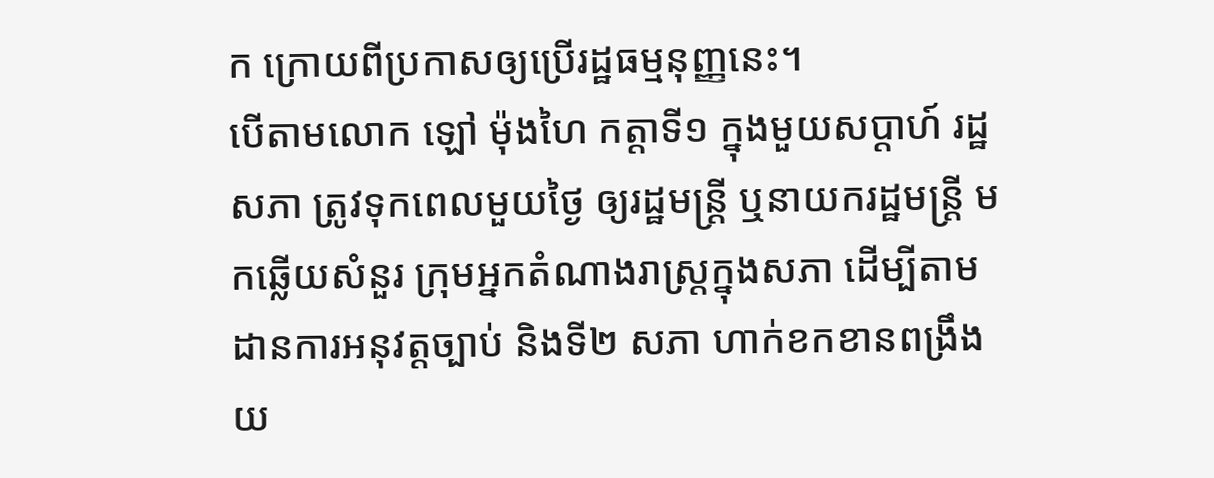ក ក្រោយពីប្រកាសឲ្យប្រើរដ្ឋធម្មនុញ្ញនេះ។
បើតាមលោក ឡៅ ម៉ុងហៃ កត្តាទី១ ក្នុងមួយសប្តាហ៍ រដ្ឋសភា ត្រូវទុកពេលមួយថ្ងៃ ឲ្យរដ្ឋមន្ត្រី ឬនាយករដ្ឋមន្ត្រី មកឆ្លើយសំនួរ ក្រុមអ្នកតំណាងរាស្ត្រក្នុងសភា ដើម្បីតាមដានការអនុវត្តច្បាប់ និងទី២ សភា ហាក់ខកខានពង្រឹងយ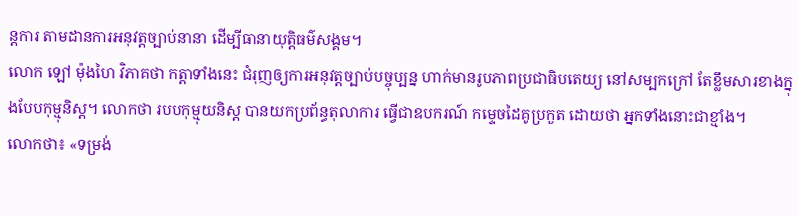ន្តការ តាមដានការអនុវត្តច្បាប់នានា ដើម្បីធានាយុត្តិធម៌សង្គម។
លោក ឡៅ ម៉ុងហៃ វិភាគថា កត្តាទាំងនេះ ជំរុញឲ្យការអនុវត្តច្បាប់បច្ចុប្បន្ន ហាក់មានរូបភាពប្រជាធិបតេយ្យ នៅសម្បកក្រៅ តែខ្លឹមសារខាងក្នុងបែបកុម្មុនិស្ត។ លោកថា របបកុម្មុយនិស្ត បានយកប្រព័ន្ធតុលាការ ធ្វើជាឧបករណ៍ កម្ទេចដៃគូប្រកួត ដោយថា អ្នកទាំងនោះជាខ្មាំង។
លោកថា៖ «ទម្រង់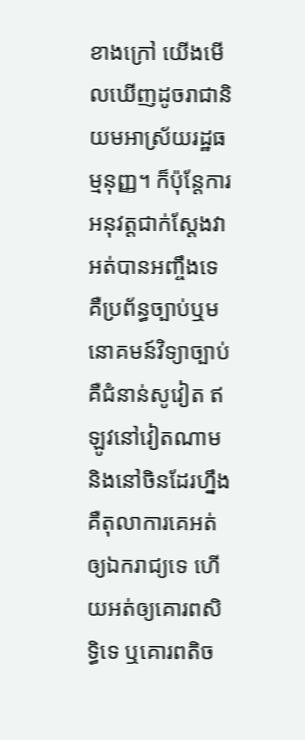ខាងក្រៅ យើងមើលឃើញដូចរាជានិយមអាស្រ័យរដ្ឋធម្មនុញ្ញ។ ក៏ប៉ុន្តែការអនុវត្តជាក់ស្តែងវាអត់បានអញ្ចឹងទេ គឺប្រព័ន្ធច្បាប់ឬមនោគមន៍វិទ្យាច្បាប់ គឺជំនាន់សូវៀត ឥឡូវនៅវៀតណាម និងនៅចិនដែរហ្នឹង គឺតុលាការគេអត់ឲ្យឯករាជ្យទេ ហើយអត់ឲ្យគោរពសិទ្ធិទេ ឬគោរពតិច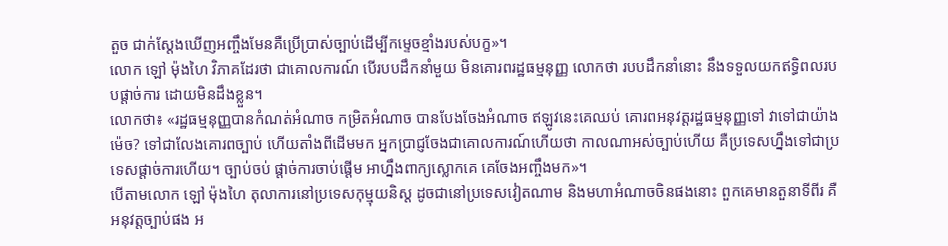តួច ជាក់ស្តែងឃើញអញ្ចឹងមែនគឺប្រើប្រាស់ច្បាប់ដើម្បីកម្ទេចខ្មាំងរបស់បក្ខ»។
លោក ឡៅ ម៉ុងហៃ វិភាគដែរថា ជាគោលការណ៍ បើរបបដឹកនាំមួយ មិនគោរពរដ្ឋធម្មនុញ្ញ លោកថា របបដឹកនាំនោះ នឹងទទួលយកឥទ្ធិពលរបបផ្តាច់ការ ដោយមិនដឹងខ្លួន។
លោកថា៖ «រដ្ឋធម្មនុញ្ញបានកំណត់អំណាច កម្រិតអំណាច បានបែងចែងអំណាច ឥឡូវនេះគេឈប់ គោរពអនុវត្តរដ្ឋធម្មនុញ្ញទៅ វាទៅជាយ៉ាងម៉េច? ទៅជាលែងគោរពច្បាប់ ហើយតាំងពីដើមមក អ្នកប្រាជ្ញចែងជាគោលការណ៍ហើយថា កាលណាអស់ច្បាប់ហើយ គឺប្រទេសហ្នឹងទៅជាប្រទេសផ្តាច់ការហើយ។ ច្បាប់ចប់ ផ្តាច់ការចាប់ផ្តើម អាហ្នឹងពាក្យស្លោកគេ គេចែងអញ្ចឹងមក»។
បើតាមលោក ឡៅ ម៉ុងហៃ តុលាការនៅប្រទេសកុម្មុយនិស្ត ដូចជានៅប្រទេសវៀតណាម និងមហាអំណាចចិនផងនោះ ពួកគេមានតួនាទីពីរ គឺអនុវត្តច្បាប់ផង អ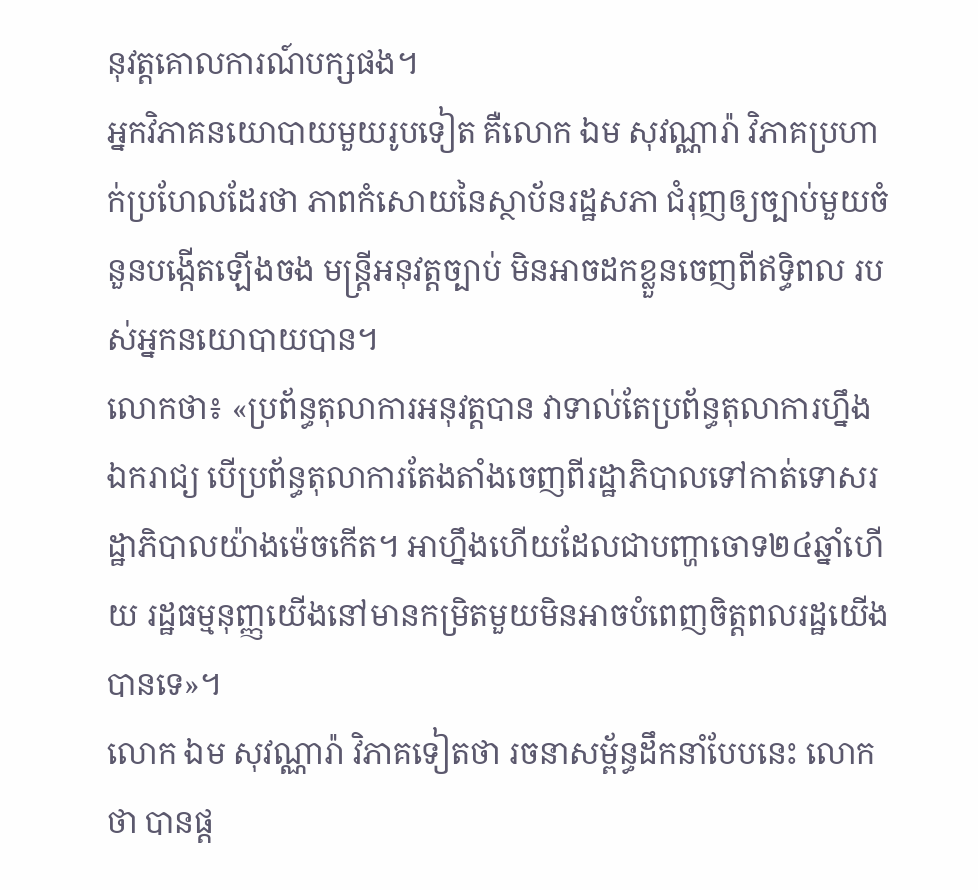នុវត្តគោលការណ៍បក្សផង។
អ្នកវិភាគនយោបាយមួយរូបទៀត គឺលោក ឯម សុវណ្ណារ៉ា វិភាគប្រហាក់ប្រហែលដែរថា ភាពកំសោយនៃស្ថាប័នរដ្ឋសភា ជំរុញឲ្យច្បាប់មួយចំនួនបង្កើតឡើងចង មន្ត្រីអនុវត្តច្បាប់ មិនអាចដកខ្លួនចេញពីឥទ្ធិពល របស់អ្នកនយោបាយបាន។
លោកថា៖ «ប្រព័ន្ធតុលាការអនុវត្តបាន វាទាល់តែប្រព័ន្ធតុលាការហ្នឹងឯករាជ្យ បើប្រព័ន្ធតុលាការតែងតាំងចេញពីរដ្ឋាភិបាលទៅកាត់ទោសរដ្ឋាភិបាលយ៉ាងម៉េចកើត។ អាហ្នឹងហើយដែលជាបញ្ហាចោទ២៤ឆ្នាំហើយ រដ្ឋធម្មនុញ្ញយើងនៅមានកម្រិតមួយមិនអាចបំពេញចិត្តពលរដ្ឋយើងបានទេ»។
លោក ឯម សុវណ្ណារ៉ា វិភាគទៀតថា រចនាសម្ព័ន្ធដឹកនាំបែបនេះ លោកថា បានផ្ត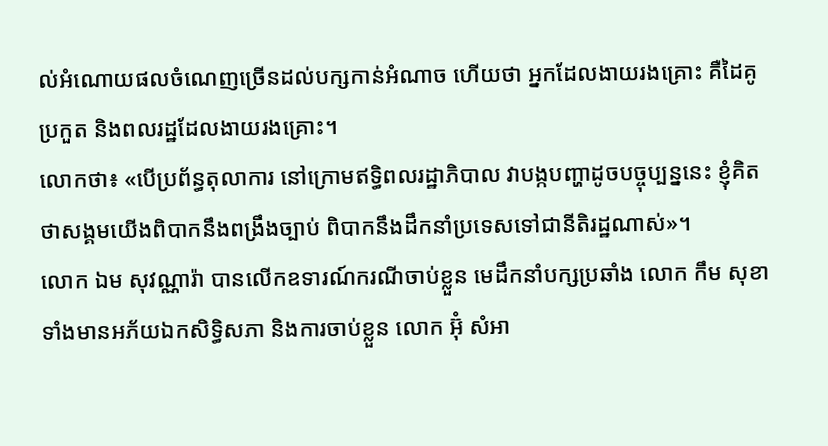ល់អំណោយផលចំណេញច្រើនដល់បក្សកាន់អំណាច ហើយថា អ្នកដែលងាយរងគ្រោះ គឺដៃគូប្រកួត និងពលរដ្ឋដែលងាយរងគ្រោះ។
លោកថា៖ «បើប្រព័ន្ធតុលាការ នៅក្រោមឥទ្ធិពលរដ្ឋាភិបាល វាបង្កបញ្ហាដូចបច្ចុប្បន្ននេះ ខ្ញុំគិតថាសង្គមយើងពិបាកនឹងពង្រឹងច្បាប់ ពិបាកនឹងដឹកនាំប្រទេសទៅជានីតិរដ្ឋណាស់»។
លោក ឯម សុវណ្ណារ៉ា បានលើកឧទារណ៍ករណីចាប់ខ្លួន មេដឹកនាំបក្សប្រឆាំង លោក កឹម សុខា ទាំងមានអភ័យឯកសិទ្ធិសភា និងការចាប់ខ្លួន លោក អ៊ុំ សំអា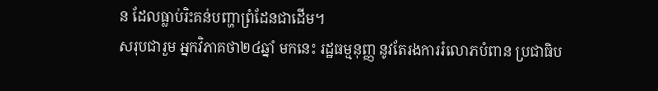ន ដែលធ្លាប់រិះគន់បញ្ហាព្រំដែនជាដើម។
សរុបជារួម អ្នកវិភាគថា២៤ឆ្នាំ មកនេះ រដ្ឋធម្មនុញ្ញ នូវតែរងការរំលោភបំពាន ប្រជាធិប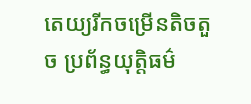តេយ្យរីកចម្រើនតិចតួច ប្រព័ន្ធយុត្តិធម៌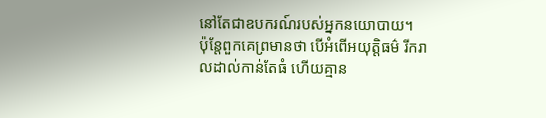នៅតែជាឧបករណ៍របស់អ្នកនយោបាយ។
ប៉ុន្តែពួកគេព្រមានថា បើអំពើអយុត្តិធម៌ រីករាលដាល់កាន់តែធំ ហើយគ្មាន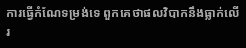ការធ្វើកំណែទម្រង់ទេ ពួកគេថាផលវិបាកនឹងធ្លាក់លើរ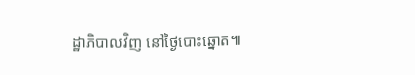ដ្ឋាភិបាលវិញ នៅថ្ងៃបោះឆ្នោត៕